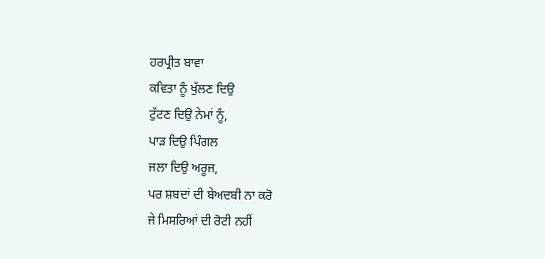ਹਰਪ੍ਰੀਤ ਬਾਵਾ
ਕਵਿਤਾ ਨੂੰ ਖੁੱਲਣ ਦਿਉ
ਟੁੱਟਣ ਦਿਉ ਨੇਮਾਂ ਨੂੰ,
ਪਾੜ ਦਿਉ ਪਿੰਗਲ
ਜਲਾ ਦਿਉ ਅਰੂਜ,
ਪਰ ਸ਼ਬਦਾਂ ਦੀ ਬੇਅਦਬੀ ਨਾ ਕਰੋ
ਜੇ ਮਿਸਰਿਆਂ ਦੀ ਰੋਟੀ ਨਹੀਂ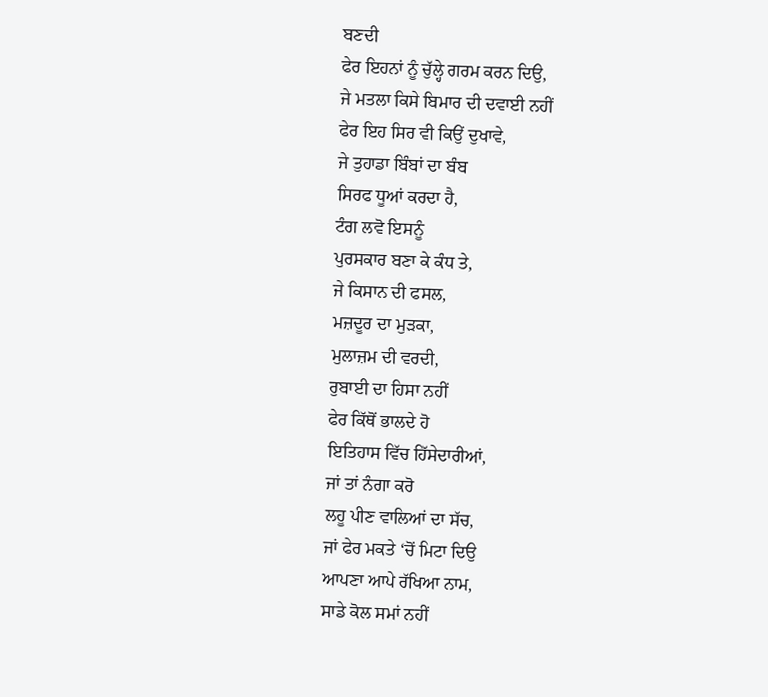ਬਣਦੀ
ਫੇਰ ਇਹਨਾਂ ਨੂੰ ਚੁੱਲ੍ਹੇ ਗਰਮ ਕਰਨ ਦਿਉ,
ਜੇ ਮਤਲਾ ਕਿਸੇ ਬਿਮਾਰ ਦੀ ਦਵਾਈ ਨਹੀਂ
ਫੇਰ ਇਹ ਸਿਰ ਵੀ ਕਿਉਂ ਦੁਖਾਵੇ,
ਜੇ ਤੁਹਾਡਾ ਬਿੰਬਾਂ ਦਾ ਬੰਬ
ਸਿਰਫ ਧੂਆਂ ਕਰਦਾ ਹੈ,
ਟੰਗ ਲਵੋ ਇਸਨੂੰ
ਪੁਰਸਕਾਰ ਬਣਾ ਕੇ ਕੰਧ ਤੇ,
ਜੇ ਕਿਸਾਨ ਦੀ ਫਸਲ,
ਮਜ਼ਦੂਰ ਦਾ ਮੁੜਕਾ,
ਮੁਲਾਜ਼ਮ ਦੀ ਵਰਦੀ,
ਰੁਬਾਈ ਦਾ ਹਿਸਾ ਨਹੀਂ
ਫੇਰ ਕਿੱਥੋਂ ਭਾਲਦੇ ਹੋ
ਇਤਿਹਾਸ ਵਿੱਚ ਹਿੱਸੇਦਾਰੀਆਂ,
ਜਾਂ ਤਾਂ ਨੰਗਾ ਕਰੋ
ਲਹੂ ਪੀਣ ਵਾਲਿਆਂ ਦਾ ਸੱਚ,
ਜਾਂ ਫੇਰ ਮਕਤੇ ‘ਚੋਂ ਮਿਟਾ ਦਿਉ
ਆਪਣਾ ਆਪੇ ਰੱਖਿਆ ਨਾਮ,
ਸਾਡੇ ਕੋਲ ਸਮਾਂ ਨਹੀਂ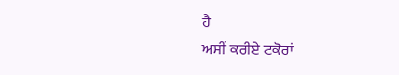ਹੈ
ਅਸੀਂ ਕਰੀਏ ਟਕੋਰਾਂ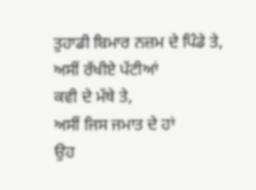ਤੁਹਾਡੀ ਬਿਮਾਰ ਨਜ਼ਮ ਦੇ ਪਿੰਡੇ ਤੇ,
ਅਸੀਂ ਰੱਖੀਏ ਪੱਟੀਆਂ
ਕਵੀ ਦੇ ਮੱਥੇ ਤੇ,
ਅਸੀਂ ਜਿਸ ਜਮਾਤ ਦੇ ਹਾਂ
ਉਹ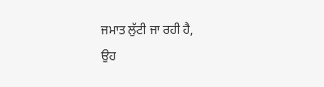ਜਮਾਤ ਲੁੱਟੀ ਜਾ ਰਹੀ ਹੈ,
ਉਹ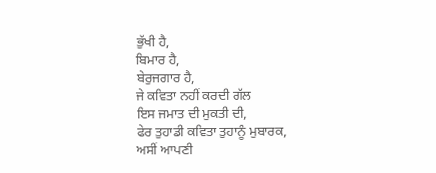ਭੁੱਖੀ ਹੈ,
ਬਿਮਾਰ ਹੈ,
ਬੇਰੁਜਗਾਰ ਹੈ,
ਜੇ ਕਵਿਤਾ ਨਹੀਂ ਕਰਦੀ ਗੱਲ
ਇਸ ਜਮਾਤ ਦੀ ਮੁਕਤੀ ਦੀ,
ਫੇਰ ਤੁਹਾਡੀ ਕਵਿਤਾ ਤੁਹਾਨੂੰ ਮੁਬਾਰਕ,
ਅਸੀਂ ਆਪਣੀ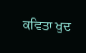ਕਵਿਤਾ ਖੁਦ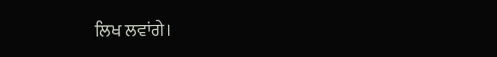ਲਿਖ ਲਵਾਂਗੇ।